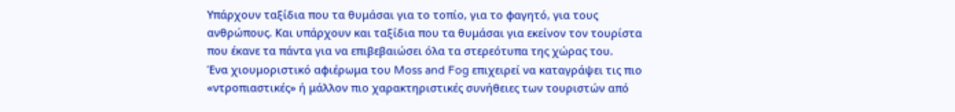Υπάρχουν ταξίδια που τα θυμάσαι για το τοπίο, για το φαγητό, για τους ανθρώπους. Και υπάρχουν και ταξίδια που τα θυμάσαι για εκείνον τον τουρίστα που έκανε τα πάντα για να επιβεβαιώσει όλα τα στερεότυπα της χώρας του.
Ένα χιουμοριστικό αφιέρωμα του Moss and Fog επιχειρεί να καταγράψει τις πιο «ντροπιαστικές» ή μάλλον πιο χαρακτηριστικές συνήθειες των τουριστών από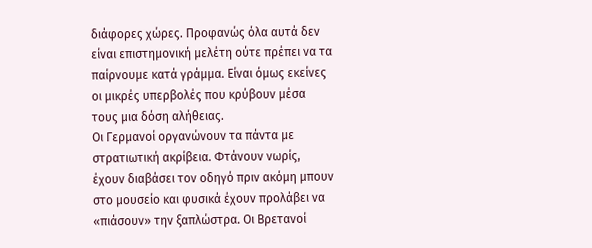διάφορες χώρες. Προφανώς όλα αυτά δεν είναι επιστημονική μελέτη ούτε πρέπει να τα παίρνουμε κατά γράμμα. Είναι όμως εκείνες οι μικρές υπερβολές που κρύβουν μέσα τους μια δόση αλήθειας.
Οι Γερμανοί οργανώνουν τα πάντα με στρατιωτική ακρίβεια. Φτάνουν νωρίς, έχουν διαβάσει τον οδηγό πριν ακόμη μπουν στο μουσείο και φυσικά έχουν προλάβει να «πιάσουν» την ξαπλώστρα. Οι Βρετανοί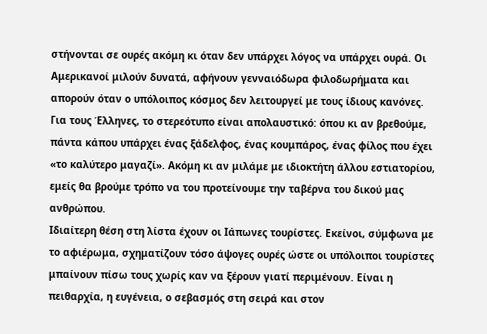στήνονται σε ουρές ακόμη κι όταν δεν υπάρχει λόγος να υπάρχει ουρά. Οι Αμερικανοί μιλούν δυνατά, αφήνουν γενναιόδωρα φιλοδωρήματα και απορούν όταν ο υπόλοιπος κόσμος δεν λειτουργεί με τους ίδιους κανόνες.
Για τους Έλληνες, το στερεότυπο είναι απολαυστικό: όπου κι αν βρεθούμε, πάντα κάπου υπάρχει ένας ξάδελφος, ένας κουμπάρος, ένας φίλος που έχει «το καλύτερο μαγαζί». Ακόμη κι αν μιλάμε με ιδιοκτήτη άλλου εστιατορίου, εμείς θα βρούμε τρόπο να του προτείνουμε την ταβέρνα του δικού μας ανθρώπου.
Ιδιαίτερη θέση στη λίστα έχουν οι Ιάπωνες τουρίστες. Εκείνοι, σύμφωνα με το αφιέρωμα, σχηματίζουν τόσο άψογες ουρές ώστε οι υπόλοιποι τουρίστες μπαίνουν πίσω τους χωρίς καν να ξέρουν γιατί περιμένουν. Είναι η πειθαρχία, η ευγένεια, ο σεβασμός στη σειρά και στον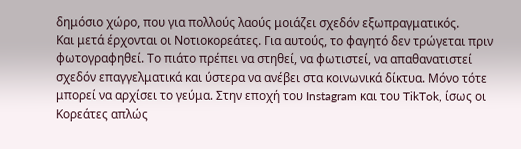δημόσιο χώρο, που για πολλούς λαούς μοιάζει σχεδόν εξωπραγματικός.
Και μετά έρχονται οι Νοτιοκορεάτες. Για αυτούς, το φαγητό δεν τρώγεται πριν φωτογραφηθεί. Το πιάτο πρέπει να στηθεί, να φωτιστεί, να απαθανατιστεί σχεδόν επαγγελματικά και ύστερα να ανέβει στα κοινωνικά δίκτυα. Μόνο τότε μπορεί να αρχίσει το γεύμα. Στην εποχή του Instagram και του TikTok, ίσως οι Κορεάτες απλώς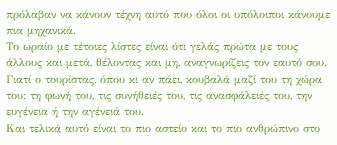πρόλαβαν να κάνουν τέχνη αυτό που όλοι οι υπόλοιποι κάνουμε πια μηχανικά.
Το ωραίο με τέτοιες λίστες είναι ότι γελάς πρώτα με τους άλλους και μετά, θέλοντας και μη, αναγνωρίζεις τον εαυτό σου. Γιατί ο τουρίστας, όπου κι αν πάει, κουβαλά μαζί του τη χώρα του: τη φωνή του, τις συνήθειές του, τις ανασφάλειές του, την ευγένεια ή την αγένειά του.
Και τελικά αυτό είναι το πιο αστείο και το πιο ανθρώπινο στο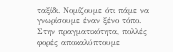ταξίδι. Νομίζουμε ότι πάμε να γνωρίσουμε έναν ξένο τόπο. Στην πραγματικότητα, πολλές φορές αποκαλύπτουμε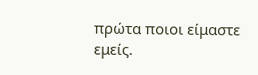πρώτα ποιοι είμαστε εμείς.